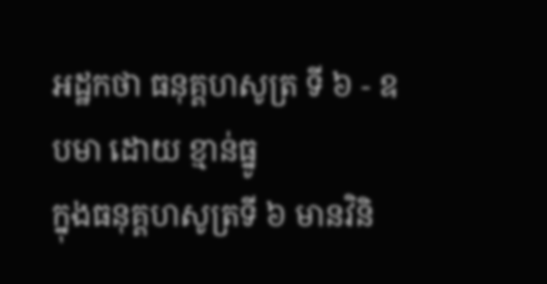អដ្ឋកថា ធនុគ្គហសូត្រ ទី ៦ - ឧបមា ដោយ ខ្មាន់ធ្នូ
ក្នុងធនុគ្គហសូត្រទី ៦ មានវិនិ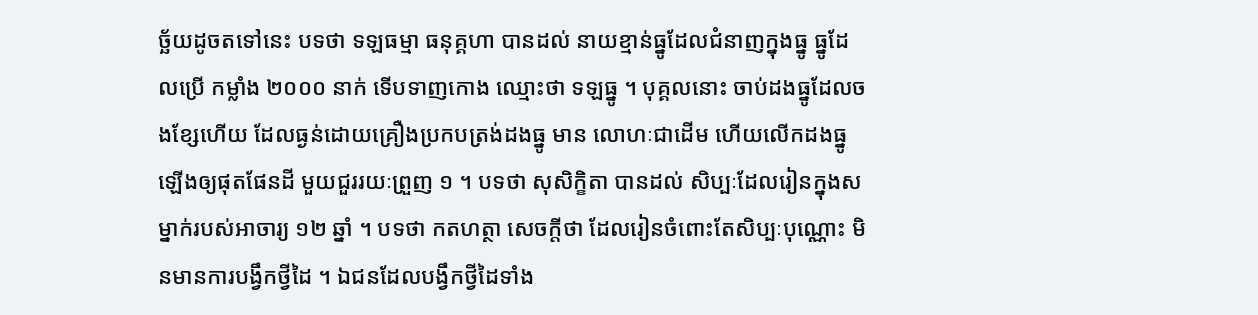ច្ឆ័យដូចតទៅនេះ បទថា ទឡធម្មា ធនុគ្គហា បានដល់ នាយខ្មាន់ធ្នូដែលជំនាញក្នុងធ្នូ ធ្នូដែលប្រើ កម្លាំង ២០០០ នាក់ ទើបទាញកោង ឈ្មោះថា ទឡធ្នូ ។ បុគ្គលនោះ ចាប់ដងធ្នូដែលចងខ្សែហើយ ដែលធ្ងន់ដោយគ្រឿងប្រកបត្រង់ដងធ្នូ មាន លោហៈជាដើម ហើយលើកដងធ្នូឡើងឲ្យផុតផែនដី មួយជួររយៈព្រួញ ១ ។ បទថា សុសិក្ខិតា បានដល់ សិប្បៈដែលរៀនក្នុងសម្នាក់របស់អាចារ្យ ១២ ឆ្នាំ ។ បទថា កតហត្ថា សេចក្តីថា ដែលរៀនចំពោះតែសិប្បៈបុណ្ណោះ មិនមានការបង្វឹកថ្វីដៃ ។ ឯជនដែលបង្វឹកថ្វីដៃទាំង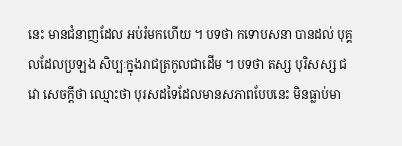នេះ មានជំនាញដែល អប់រំមកហើយ ។ បទថា កទោបសនា បានដល់ បុគ្គលដែលប្រឡង សិប្បៈក្នុងរាជត្រកូលជាដើម ។ បទថា តស្ស បុរិសស្ស ជវោ សេចក្តីថា ឈ្មោះថា បុរសដទៃដែលមានសភាពបែបនេះ មិនធ្លាប់មា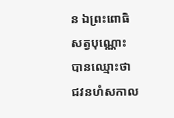ន ឯព្រះពោធិសត្វបុណ្ណោះ បានឈ្មោះថា ជវនហំសកាល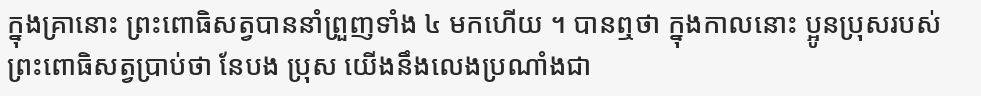ក្នុងគ្រានោះ ព្រះពោធិសត្វបាននាំព្រួញទាំង ៤ មកហើយ ។ បានឮថា ក្នុងកាលនោះ ប្អូនប្រុសរបស់ព្រះពោធិសត្វប្រាប់ថា នែបង ប្រុស យើងនឹងលេងប្រណាំងជា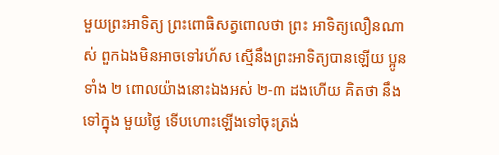មួយព្រះអាទិត្យ ព្រះពោធិសត្វពោលថា ព្រះ អាទិត្យលឿនណាស់ ពួកឯងមិនអាចទៅរហ័ស ស្មើនឹងព្រះអាទិត្យបានឡើយ ប្អូនទាំង ២ ពោលយ៉ាងនោះឯងអស់ ២-៣ ដងហើយ គិតថា នឹងទៅក្នុង មួយថ្ងៃ ទើបហោះឡើងទៅចុះត្រង់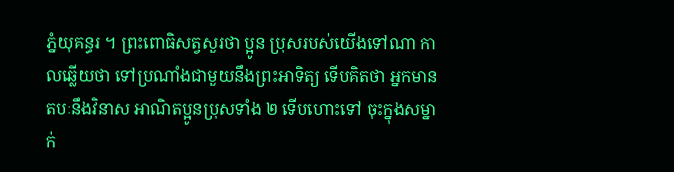ភ្នំយុគន្ធរ ។ ព្រះពោធិសត្វសួរថា ប្អូន ប្រុសរបស់យើងទៅណា កាលឆ្លើយថា ទៅប្រណាំងជាមួយនឹងព្រះអាទិត្យ ទើបគិតថា អ្នកមានតបៈនឹងវិនាស អាណិតប្អូនប្រុសទាំង ២ ទើបហោះទៅ ចុះក្នុងសម្នាក់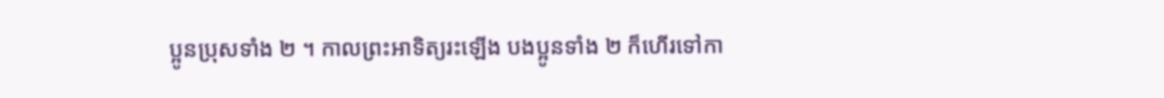ប្អូនប្រុសទាំង ២ ។ កាលព្រះអាទិត្យរះឡើង បងប្អូនទាំង ២ ក៏ហើរទៅកា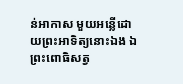ន់អាកាស មួយអន្លើដោយព្រះអាទិត្យនោះឯង ឯព្រះពោធិសត្វ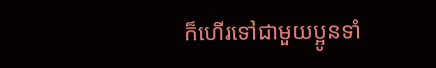ក៏ហើរទៅជាមួយប្អូនទាំ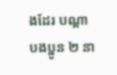ងដែរ បណ្តាបងប្អូន ២ នា